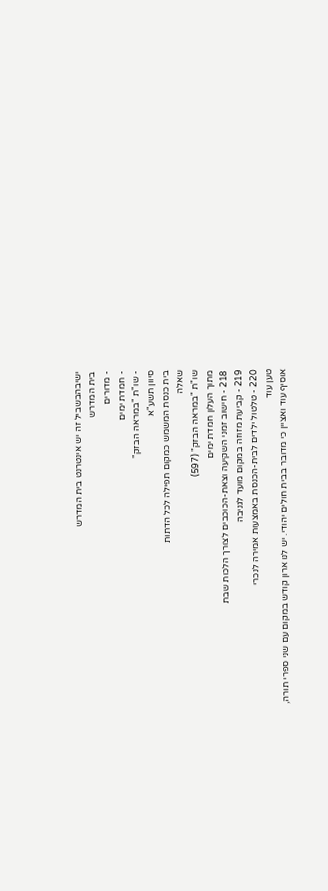ישיבהבשביל זה יש אינטרנט בית המדרש
בית המדרש
- מדורים
- חמדת ימים
- שו"ת "במראה הבזק"
סיוון תשע"א
בית כנסת המשמש כמקום תפילה לכל הדתות
שאלה
שו"ת "במראה הבזק" (597)
מתוך העלון חמדת ימים
218 - חישוב זמני השקיעה וצאת-הכוכבים לצורך הלכות שבת
219 - קביעת מזוזה במקום מועד לגניבה
220 - טלטול ילדים לבית-הכנסת באמצעות אמירה לנכרי
טען עוד
אוסיף עוד ואציין כי מדובר בבית חולים יהודי. יש לנו ארון קודש במקום עם שני ספרי תורה,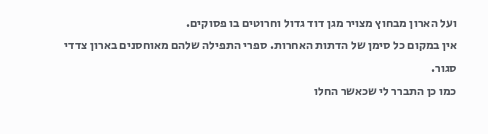ועל הארון מבחוץ מצויר מגן דוד גדול וחרוטים בו פסוקים.
אין במקום כל סימן של הדתות האחרות. ספרי התפילה שלהם מאוחסנים בארון צדדי סגור.
כמו כן התברר לי שכאשר החלו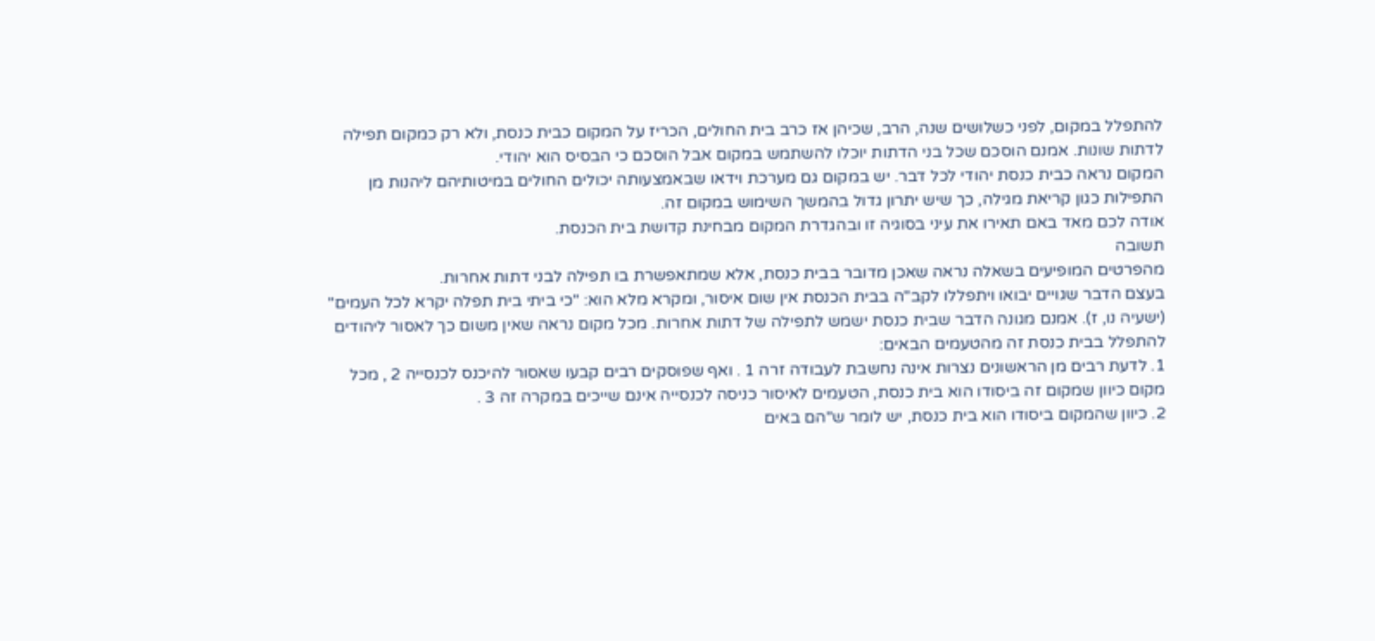להתפלל במקום, לפני כשלושים שנה, הרב, שכיהן אז כרב בית החולים, הכריז על המקום כבית כנסת, ולא רק כמקום תפילה לדתות שונות. אמנם הוסכם שכל בני הדתות יוכלו להשתמש במקום אבל הוסכם כי הבסיס הוא יהודי.
המקום נראה כבית כנסת יהודי לכל דבר. יש במקום גם מערכת וידאו שבאמצעותה יכולים החולים במיטותיהם ליהנות מן התפילות כגון קריאת מגילה, כך שיש יתרון גדול בהמשך השימוש במקום זה.
אודה לכם מאד באם תאירו את עיני בסוגיה זו ובהגדרת המקום מבחינת קדושת בית הכנסת.
תשובה
מהפרטים המופיעים בשאלה נראה שאכן מדובר בבית כנסת, אלא שמתאפשרת בו תפילה לבני דתות אחרות.
בעצם הדבר שגויים יבואו ויתפללו לקב"ה בבית הכנסת אין שום איסור, ומקרא מלא הוא: "כי ביתי בית תפלה יקרא לכל העמים" (ישעיה נו, ז). אמנם מגונה הדבר שבית כנסת ישמש לתפילה של דתות אחרות. מכל מקום נראה שאין משום כך לאסור ליהודים להתפלל בבית כנסת זה מהטעמים הבאים:
1. לדעת רבים מן הראשונים נצרות אינה נחשבת לעבודה זרה 1 . ואף שפוסקים רבים קבעו שאסור להיכנס לכנסייה 2 , מכל מקום כיוון שמקום זה ביסודו הוא בית כנסת, הטעמים לאיסור כניסה לכנסייה אינם שייכים במקרה זה 3 .
2. כיוון שהמקום ביסודו הוא בית כנסת, יש לומר ש"הם באים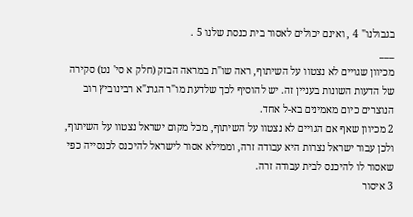בגבולנו" 4 , ואינם יכולים לאסור בית כנסת שלנו 5 .
___
מכיוון שגויים לא נצטוו על השיתוף, ראה שו"ת במראה הבזק (חלק א סי' נט) סקירה של הדעות השונות בעניין זה. יש להוסיף לכך שלדעת מו"ר הגרנ"א רבינוביץ רוב הנוצרים כיום מאמינים בא-ל אחד.
2 מכיוון שאף אם הגויים לא נצטוו על השיתוף, מכל מקום ישראל נצטוו על השיתוף, ולכן עבור ישראל נצרות היא עבודה זרה, וממילא אסור לישראל להיכנס לכנסייה כפי שאסור לו להיכנס לבית עבודה זרה.
3 איסור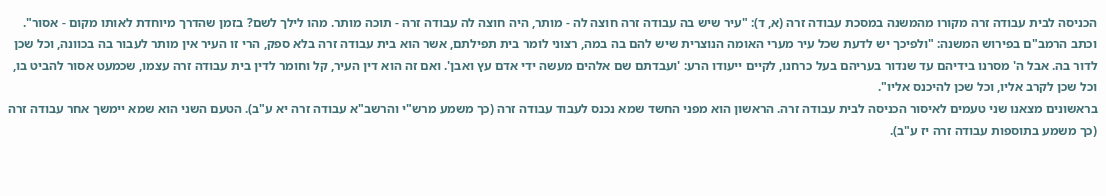הכניסה לבית עבודה זרה מקורו מהמשנה במסכת עבודה זרה (א, ד): "עיר שיש בה עבודה זרה חוצה לה - מותר, היה חוצה לה עבודה זרה - תוכה מותר. מהו לילך לשם? בזמן שהדרך מיוחדת לאותו מקום - אסור". וכתב הרמב"ם בפירוש המשנה: "ולפיכך יש לדעת שכל עיר מערי האומה הנוצרית שיש להם בה במה, רצוני לומר בית תפילתם, אשר הוא בית עבודה זרה בלא ספק, הרי זו העיר אין מותר לעבור בה בכוונה, וכל שכן לדור בה. אבל ה' מסרנו בידיהם עד שנדור בעריהם בעל כרחנו, לקיים ייעודו הרע: 'ועבדתם שם אלהים מעשה ידי אדם עץ ואבן'. ואם זה הוא דין העיר, קל וחומר לדין בית עבודה זרה עצמו, שכמעט אסור להביט בו, וכל שכן לקרב אליו, וכל שכן להיכנס אליו".
בראשונים מצאנו שני טעמים לאיסור הכניסה לבית עבודה זרה. הראשון הוא מפני החשד שמא נכנס לעבוד עבודה זרה (כך משמע מרש"י והרשב"א עבודה זרה יא ע"ב). הטעם השני הוא שמא יימשך אחר עבודה זרה (כך משמע בתוספות עבודה זרה יז ע"ב).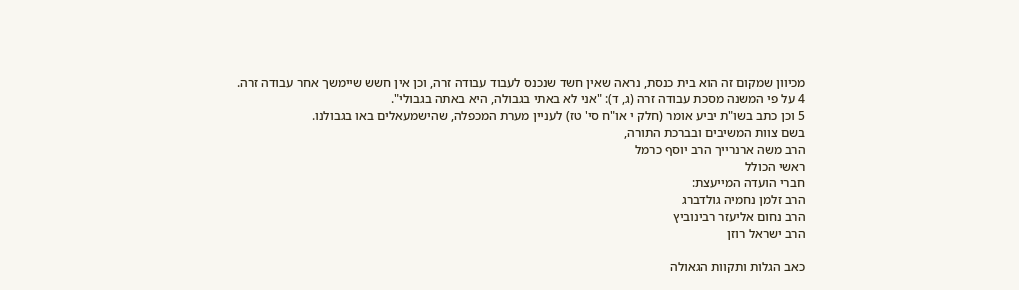מכיוון שמקום זה הוא בית כנסת, נראה שאין חשד שנכנס לעבוד עבודה זרה, וכן אין חשש שיימשך אחר עבודה זרה.
4 על פי המשנה מסכת עבודה זרה (ג, ד): "אני לא באתי בגבולה, היא באתה בגבולי".
5 וכן כתב בשו"ת יביע אומר (חלק י או"ח סי' טז) לעניין מערת המכפלה, שהישמעאלים באו בגבולנו.
בשם צוות המשיבים ובברכת התורה,
הרב משה ארנרייך הרב יוסף כרמל
ראשי הכולל
חברי הועדה המייעצת:
הרב זלמן נחמיה גולדברג
הרב נחום אליעזר רבינוביץ
הרב ישראל רוזן

כאב הגלות ותקוות הגאולה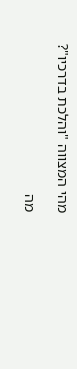מהי המצווה "והלכת בדרכיו"?

מה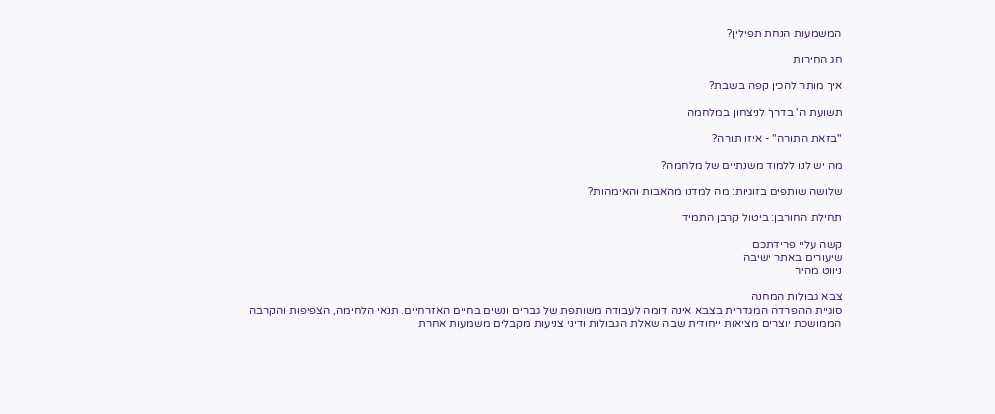המשמעות הנחת תפילין?

חג החירות

איך מותר להכין קפה בשבת?

תשועת ה' בדרך לניצחון במלחמה

"בזאת התורה" - איזו תורה?

מה יש לנו ללמוד משנתיים של מלחמה?

שלושה שותפים בזוגיות: מה למדנו מהאבות והאימהות?

תחילת החורבן: ביטול קרבן התמיד

קשה עליי פרידתכם
שיעורים באתר ישיבה
ניווט מהיר

צבא גבולות המחנה
סוגיית ההפרדה המגדרית בצבא אינה דומה לעבודה משותפת של גברים ונשים בחיים האזרחיים. תנאי הלחימה, הצפיפות והקרבה הממושכת יוצרים מציאות ייחודית שבה שאלת הגבולות ודיני צניעות מקבלים משמעות אחרת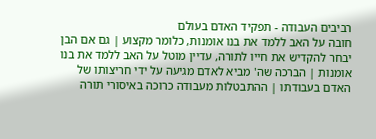רביבים העבודה - תפקיד האדם בעולם
חובה על האב ללמד את בנו אומנות, כלומר מקצוע | גם אם הבן יבחר להקדיש את חייו לתורה, עדיין מוטל על האב ללמד את בנו אומנות | הברכה שה' מביא לאדם מגיעה על ידי חריצותו של האדם בעבודתו | ההתבטלות מעבודה כרוכה באיסורי תורה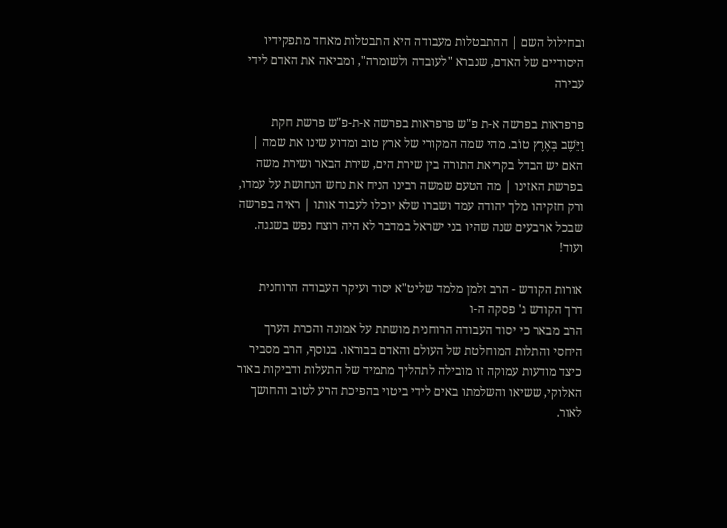ובחילול השם | ההתבטלות מעבודה היא התבטלות מאחד מתפקידיו היסודיים של האדם, שנברא "לעובדה ולשומרה", ומביאה את האדם לידי עבירה

פרפראות בפרשה א-ת פ"ש פרפראות בפרשה א-ת-פ"ש פרשת חקת
וַיֵּשֶׁב בְּאֶרֶץ טוֹב. מהי שמה המקורי של ארץ טוב ומדוע שינו את שמה | האם יש הבדל בקריאת התורה בין שירת הים, שירת הבאר ושירת משה בפרשת האזינו | מה הטעם שמשה רבינו הניח את נחש הנחושת על עמדו, ורק חזקיהו מלך יהודה עמד ושברו שלא יוכלו לעבוד אותו | ראיה בפרשה שבכל ארבעים שנה שהיו בני ישראל במדבר לא היה רוצח נפש בשגגה. ועוד!

אורות הקודש - הרב זלמן מלמד שליט"א יסוד ועיקר העבודה הרוחנית
דרך הקודש ג' פסקה ה-ו
הרב מבאר כי יסוד העבודה הרוחנית מושתת על אמונה והכרת הערך היחסי והתלות המוחלטת של העולם והאדם בבוראו. בנוסף, הרב מסביר כיצד מודעות עמוקה זו מובילה לתהליך מתמיד של התעלות ודביקות באור האלוקי, ששיאו והשלמתו באים לידי ביטוי בהפיכת הרע לטוב והחושך לאור.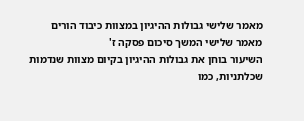מאמר שלישי גבולות ההיגיון במצוות כיבוד הורים
מאמר שלישי המשך סיכום פסקה ז'
השיעור בוחן את גבולות ההיגיון בקיום מצוות שנדמות שכלתניות, כמו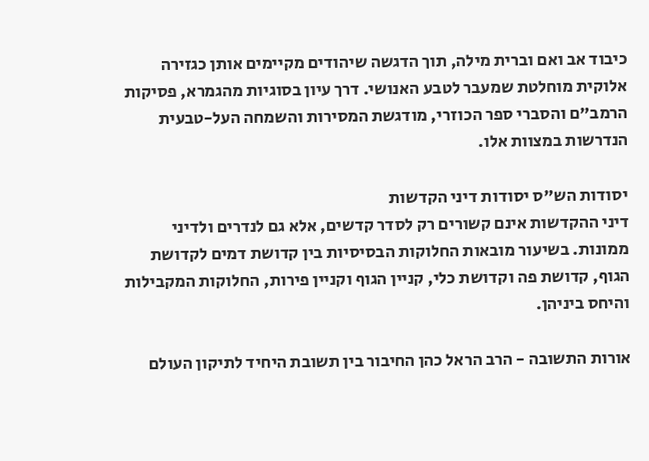כיבוד אב ואם וברית מילה, תוך הדגשה שיהודים מקיימים אותן כגזירה אלוקית מוחלטת שמעבר לטבע האנושי. דרך עיון בסוגיות מהגמרא, פסיקות הרמב"ם והסברי ספר הכוזרי, מודגשת המסירות והשמחה העל-טבעית הנדרשות במצוות אלו.

יסודות הש"ס יסודות דיני הקדשות
דיני ההקדשות אינם קשורים רק לסדר קדשים, אלא גם לנדרים ולדיני ממונות. בשיעור מובאות החלוקות הבסיסיות בין קדושת דמים לקדושת הגוף, קדושת פה וקדושת כלי, קניין הגוף וקניין פירות, החלוקות המקבילות והיחס ביניהן.

אורות התשובה - הרב הראל כהן החיבור בין תשובת היחיד לתיקון העולם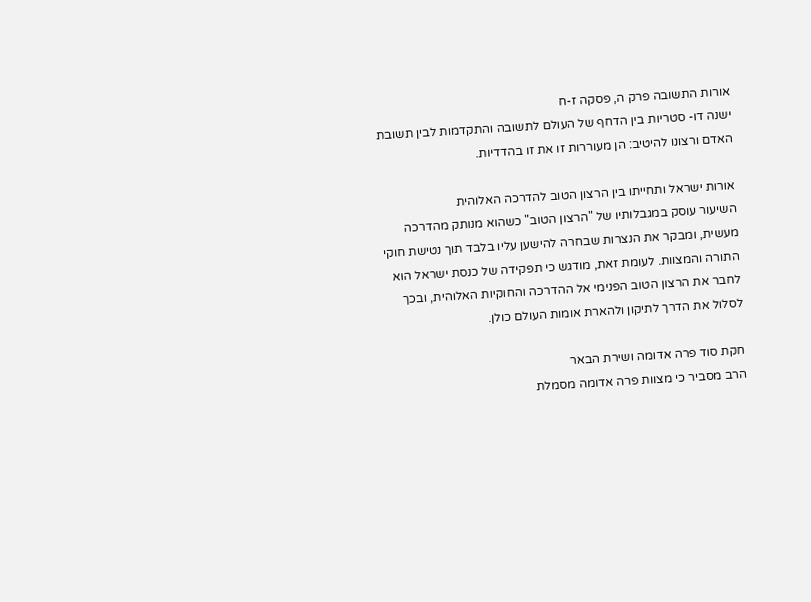אורות התשובה פרק ה, פסקה ז-ח
ישנה דו- סטריות בין הדחף של העולם לתשובה והתקדמות לבין תשובת האדם ורצונו להיטיב: הן מעוררות זו את זו בהדדיות.

אורות ישראל ותחייתו בין הרצון הטוב להדרכה האלוהית
השיעור עוסק במגבלותיו של "הרצון הטוב" כשהוא מנותק מהדרכה מעשית, ומבקר את הנצרות שבחרה להישען עליו בלבד תוך נטישת חוקי התורה והמצוות. לעומת זאת, מודגש כי תפקידה של כנסת ישראל הוא לחבר את הרצון הטוב הפנימי אל ההדרכה והחוקיות האלוהית, ובכך לסלול את הדרך לתיקון ולהארת אומות העולם כולן.

חקת סוד פרה אדומה ושירת הבאר
הרב מסביר כי מצוות פרה אדומה מסמלת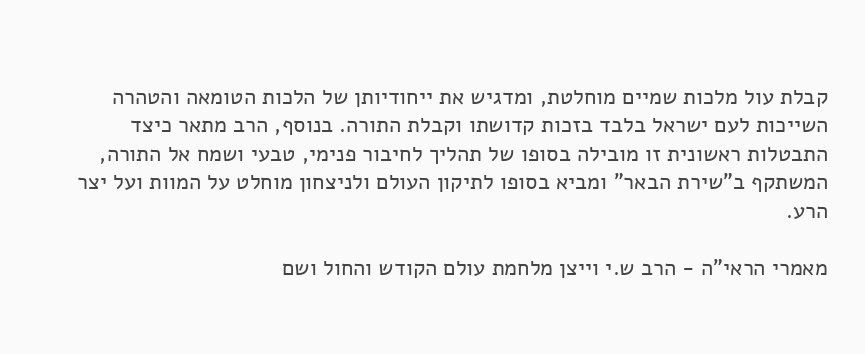קבלת עול מלכות שמיים מוחלטת, ומדגיש את ייחודיותן של הלכות הטומאה והטהרה השייכות לעם ישראל בלבד בזכות קדושתו וקבלת התורה. בנוסף, הרב מתאר כיצד התבטלות ראשונית זו מובילה בסופו של תהליך לחיבור פנימי, טבעי ושמח אל התורה, המשתקף ב"שירת הבאר" ומביא בסופו לתיקון העולם ולניצחון מוחלט על המוות ועל יצר הרע.

מאמרי הראי"ה - הרב ש.י וייצן מלחמת עולם הקודש והחול ושם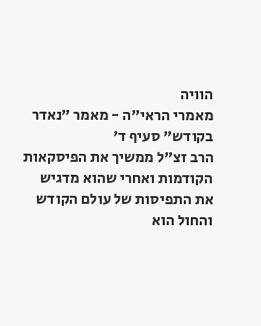הוויה
מאמרי הראי"ה - מאמר "נאדר בקודש" סעיף ד'
הרב זצ"ל ממשיך את הפיסקאות הקודמות ואחרי שהוא מדגיש את התפיסות של עולם הקודש והחול הוא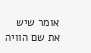אומר שיש את שם הוויה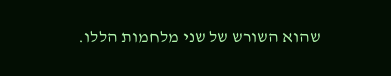שהוא השורש של שני מלחמות הללו.